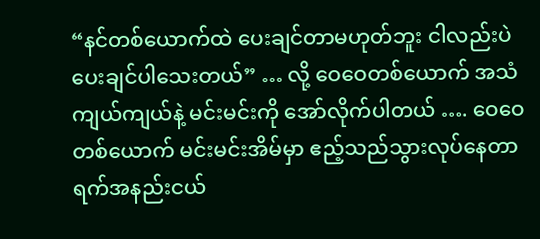“နင်တစ်ယောက်ထဲ ပေးချင်တာမဟုတ်ဘူး ငါလည်းပဲ ပေးချင်ပါသေးတယ်” … လို့ ဝေဝေတစ်ယောက် အသံကျယ်ကျယ်နဲ့ မင်းမင်းကို အော်လိုက်ပါတယ် …. ဝေဝေတစ်ယောက် မင်းမင်းအိမ်မှာ ဧည့်သည်သွားလုပ်နေတာ ရက်အနည်းငယ်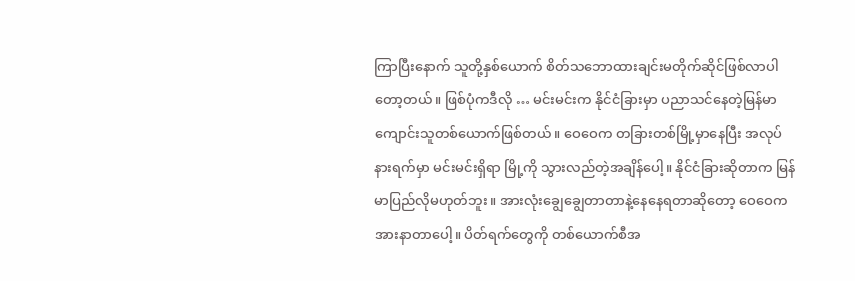ကြာပြီးနောက် သူတို့နှစ်ယောက် စိတ်သဘောထားချင်းမတိုက်ဆိုင်ဖြစ်လာပါတော့တယ်။ ဖြစ်ပုံကဒီလို … မင်းမင်းက နိုင်ငံခြားမှာ ပညာသင်နေတဲ့မြန်မာကျောင်းသူတစ်ယောက်ဖြစ်တယ်။ ဝေဝေက တခြားတစ်မြို့မှာနေပြီး အလုပ်နားရက်မှာ မင်းမင်းရှိရာ မြို့ကို သွားလည်တဲ့အချိန်ပေါ့။ နိုင်ငံခြားဆိုတာက မြန်မာပြည်လိုမဟုတ်ဘူး။ အားလုံးချွေချွေတာတာနဲ့နေနေရတာဆိုတော့ ဝေဝေက အားနာတာပေါ့။ ပိတ်ရက်တွေကို တစ်ယောက်စီအ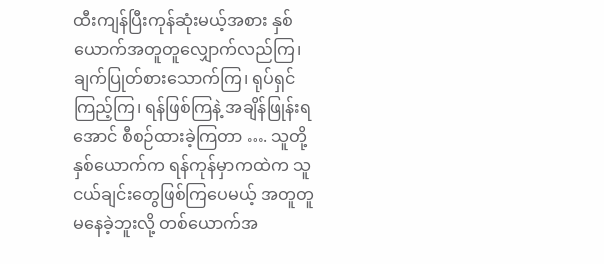ထီးကျန်ပြီးကုန်ဆုံးမယ့်အစား နှစ်ယောက်အတူတူလျှောက်လည်ကြ၊ ချက်ပြုတ်စားသောက်ကြ၊ ရုပ်ရှင်ကြည့်ကြ၊ ရန်ဖြစ်ကြနဲ့ အချိန်ဖြုန်းရအောင် စီစဉ်ထားခဲ့ကြတာ …. သူတို့နှစ်ယောက်က ရန်ကုန်မှာကထဲက သူငယ်ချင်းတွေဖြစ်ကြပေမယ့် အတူတူ မနေခဲ့ဘူးလို့ တစ်ယောက်အ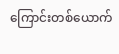ကြောင်းတစ်ယောက်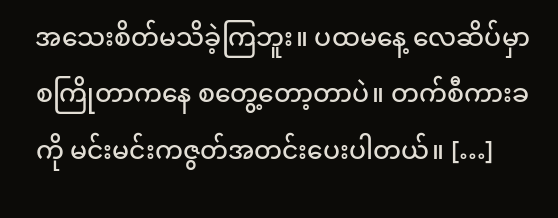အသေးစိတ်မသိခဲ့ကြဘူး။ ပထမနေ့ လေဆိပ်မှာ စကြိုတာကနေ စတွေ့တော့တာပဲ။ တက်စီကားခကို မင်းမင်းကဇွတ်အတင်းပေးပါတယ်။ […]